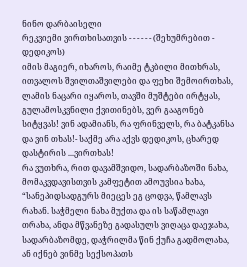ნინო დარბაისელი
რეკვიემი ვირთხისათვის - - - - - - (შეხუმრებით - დედიკოს)
იმის მაგიერ, იხაროს, რაიმე ტკბილი მითხრას, ითვალოს შვილთაშვილები და ფეხი შემოირთხას, ლამის ნაცარი იყაროს, თავში მუშტები ირტყას, გულამოსკვნილი ქვითინებს, ვერ გააგონებ სიტყვას! ვინ ადამიანს, რა ფრინველს, რა ბატკანსა და ვინ თხას!- საქმე არა აქვს დედიკოს, ცხარედ დასტირის ...ვირთხას!
რა ვუთხრა, რით დავამშვიდო, სადარბაზოში ნახა, მომაკვდავისთვის კამფეტით ამოუვსია ხახა, “სანეპიდსადგურს მიეცეს ეგ ცოდვა, წამლავს რახან. საჭმელი ნახა მუქთა და ის საწამლავი თრახა, ანდა მწვანეზე გადასულს ვიღაცა დაეჯახა, სადარბაზომდე, დაჭრილმა წინ ქუჩა გადმოლახა, ან იქნებ ვინმე სექსოპათს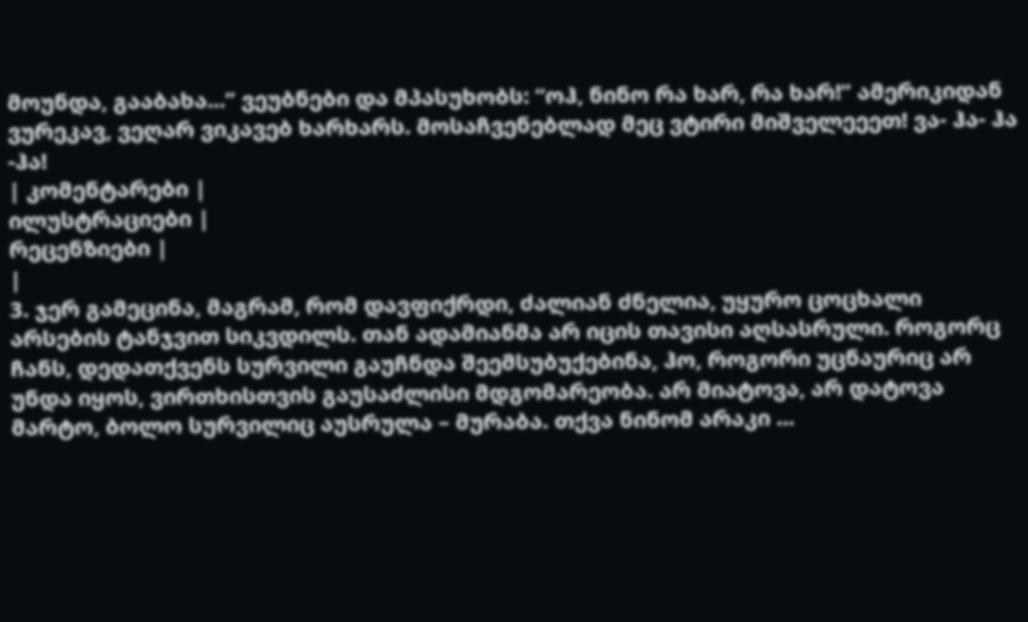მოუნდა, გააბახა...” ვეუბნები და მპასუხობს: “ოჰ, ნინო რა ხარ, რა ხარ!” ამერიკიდან ვურეკავ, ვეღარ ვიკავებ ხარხარს. მოსაჩვენებლად მეც ვტირი მიშველეეეთ! ვა- ჰა- ჰა -ჰა!
| კომენტარები |
ილუსტრაციები |
რეცენზიები |
|
3. ჯერ გამეცინა, მაგრამ, რომ დავფიქრდი, ძალიან ძნელია, უყურო ცოცხალი არსების ტანჯვით სიკვდილს. თან ადამიანმა არ იცის თავისი აღსასრული. როგორც ჩანს, დედათქვენს სურვილი გაუჩნდა შეემსუბუქებინა, ჰო, როგორი უცნაურიც არ უნდა იყოს, ვირთხისთვის გაუსაძლისი მდგომარეობა. არ მიატოვა, არ დატოვა მარტო, ბოლო სურვილიც აუსრულა – მურაბა. თქვა ნინომ არაკი ...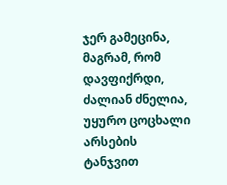ჯერ გამეცინა, მაგრამ, რომ დავფიქრდი, ძალიან ძნელია, უყურო ცოცხალი არსების ტანჯვით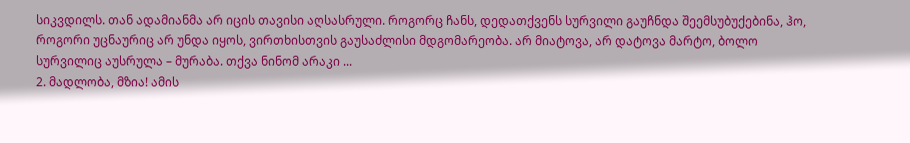სიკვდილს. თან ადამიანმა არ იცის თავისი აღსასრული. როგორც ჩანს, დედათქვენს სურვილი გაუჩნდა შეემსუბუქებინა, ჰო, როგორი უცნაურიც არ უნდა იყოს, ვირთხისთვის გაუსაძლისი მდგომარეობა. არ მიატოვა, არ დატოვა მარტო, ბოლო სურვილიც აუსრულა – მურაბა. თქვა ნინომ არაკი ...
2. მადლობა, მზია! ამის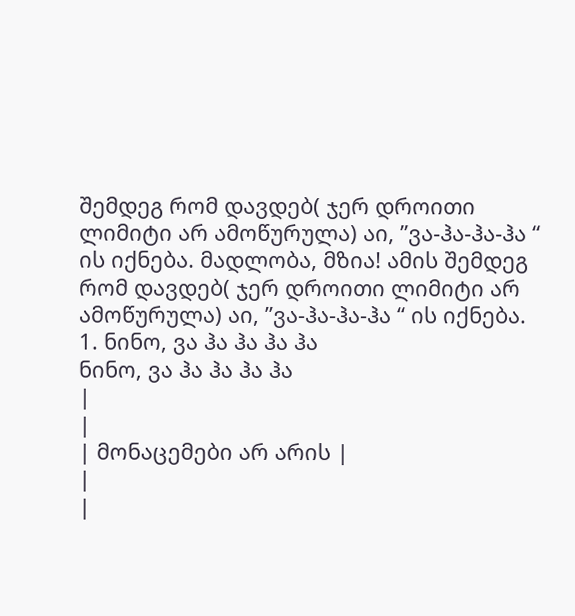შემდეგ რომ დავდებ( ჯერ დროითი ლიმიტი არ ამოწურულა) აი, ”ვა-ჰა-ჰა-ჰა “ ის იქნება. მადლობა, მზია! ამის შემდეგ რომ დავდებ( ჯერ დროითი ლიმიტი არ ამოწურულა) აი, ”ვა-ჰა-ჰა-ჰა “ ის იქნება.
1. ნინო, ვა ჰა ჰა ჰა ჰა
ნინო, ვა ჰა ჰა ჰა ჰა
|
|
| მონაცემები არ არის |
|
|